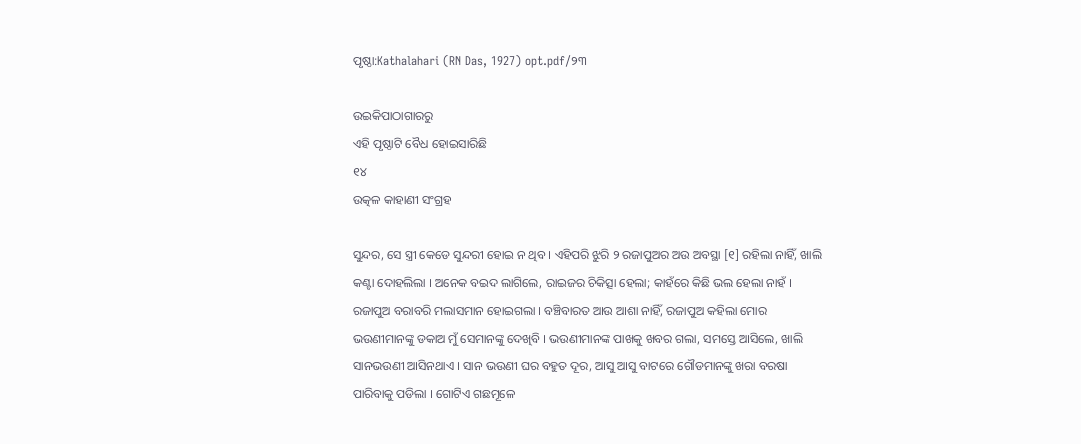ପୃଷ୍ଠା:Kathalahari (RN Das, 1927) opt.pdf/୨୩

ଉଇକିପାଠାଗାର‌ରୁ
ଏହି ପୃଷ୍ଠାଟି ବୈଧ ହୋଇସାରିଛି
୧୪
ଉତ୍କଳ କାହାଣୀ ସଂଗ୍ରହ

ସୁନ୍ଦର, ସେ ସ୍ତ୍ରୀ କେଡେ ସୁନ୍ଦରୀ ହୋଇ ନ ଥିବ । ଏହିପରି ଝୁରି ୨ ରଜାପୁଅର ଅଉ ଅବସ୍ଥା [୧] ରହିଲା ନାହିଁ, ଖାଲି କଣ୍ଟା ଦୋହଲିଲା । ଅନେକ ବଇଦ ଲାଗିଲେ, ରାଇଜର ଚିକିତ୍ସା ହେଲା; କାହଁରେ କିଛି ଭଲ ହେଲା ନାହଁ । ରଜାପୁଅ ବରାବରି ମଲାସମାନ ହୋଇଗଲା । ବଞ୍ଚିବାରତ ଆଉ ଆଶା ନାହିଁ, ରଜାପୁଅ କହିଲା ମୋର ଭଉଣୀମାନଙ୍କୁ ଡକାଅ ମୁଁ ସେମାନଙ୍କୁ ଦେଖିବି । ଭଉଣୀମାନଙ୍କ ପାଖକୁ ଖବର ଗଲା, ସମସ୍ତେ ଆସିଲେ, ଖାଲି ସାନଭଉଣୀ ଆସିନଥାଏ । ସାନ ଭଉଣୀ ଘର ବହୁତ ଦୂର, ଆସୁ ଆସୁ ବାଟରେ ଗୌଡମାନଙ୍କୁ ଖରା ବରଷା ପାରିବାକୁ ପଡିଲା । ଗୋଟିଏ ଗଛମୂଳେ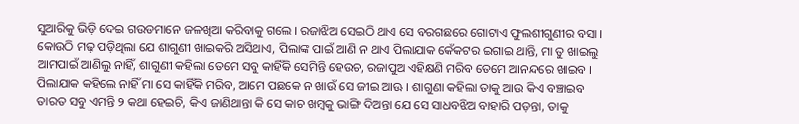ସୁଆରିକୁ ଭିଡ଼ି ଦେଇ ଗଉଡମାନେ ଜଳଖିଆ କରିବାକୁ ଗଲେ । ରଜାଝିଅ ସେଇଠି ଥାଏ ସେ ବରଗଛରେ ଗୋଟାଏ ଫୁଲଶୀଗୁଣୀର ବସା । କୋଉଠି ମଢ଼ ପଡ଼ିଥିଲା ଯେ ଶାଗୁଣୀ ଖାଇକରି ଅସିଥାଏ, ପିଲାଙ୍କ ପାଇଁ ଆଣି ନ ଥାଏ ପିଲାଯାକ କେଁକଟର ଇଗାଇ ଥାନ୍ତି, ମା ତୁ ଖାଇଲୁ ଆମ‌ପାଇଁ ଆଣିଲୁ ନାହିଁ, ଶାଗୁଣୀ କ‌ହିଲା ତେମେ ସବୁ କାହିଁକି ସେମିନ୍ତି ହେଉଚ, ରଜାପୁଅ ଏହିକ୍ଷଣି ମରିବ ତେମେ ଆନନ୍ଦରେ ଖାଇବ । ପିଲାଯାକ କ‌ହିଲେ ନାହିଁ ମା ସେ କାହିଁକି ମରିବ, ଆମେ ପଛକେ ନ ଖାଉଁ ସେ ଜୀଇ ଆଊ । ଶାଗୁଣା କ‌ହିଲା ତାକୁ ଆଉ କିଏ ବଞ୍ଚାଇବ ତାରତ ସବୁ ଏମନ୍ତି ୨ କଥା ହେଇଚି, କିଏ ଜାଣିଥାନ୍ତା କି ସେ କାଚ ଖମ୍ବକୁ ଭାଙ୍ଗି ଦିଅନ୍ତା ଯେ ସେ ସାଧବଝିଅ ବାହାରି ପଡ଼ନ୍ତା, ତାକୁ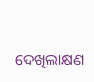ଦେଖିଲାକ୍ଷଣ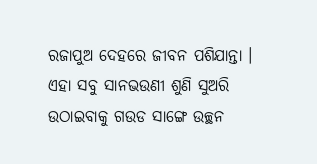ରଜାପୁଅ ଦେହରେ ଜୀବନ ପଶିଯାନ୍ତା । ଏହା ସବୁ ସାନଭଉଣୀ ଶୁଣି ସୁଅରି ଉଠାଇବାକୁ ଗଉଡ ସାଙ୍ଗେ ଉଚ୍ଛନ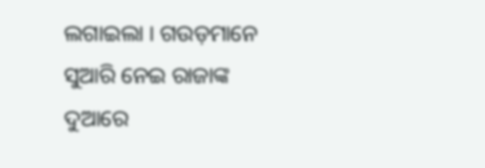ଲଗାଇଲା । ଗଉଡ଼ମାନେ ସୁଆରି ନେଇ ରାଜାଙ୍କ ଦୁଆରେ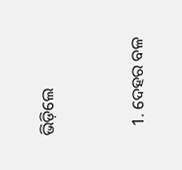ଭିଡ଼ିଲେ


  1. ଦେହର ବଳ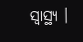ସ୍ୱାସ୍ଥ୍ୟ ।